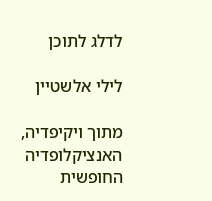לדלג לתוכן

לילי אלשטיין

מתוך ויקיפדיה, האנציקלופדיה החופשית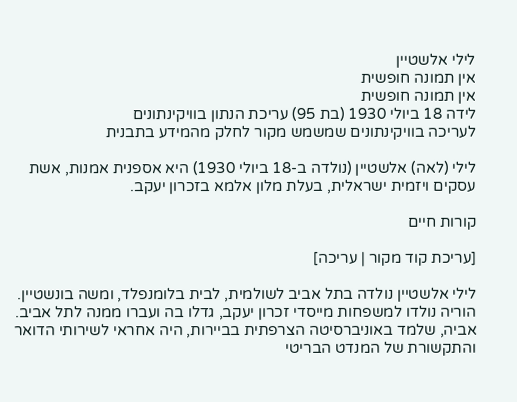לילי אלשטיין
אין תמונה חופשית
אין תמונה חופשית
לידה 18 ביולי 1930 (בת 95) עריכת הנתון בוויקינתונים
לעריכה בוויקינתונים שמשמש מקור לחלק מהמידע בתבנית

לילי (לאה) אלשטיין (נולדה ב-18 ביולי 1930) היא אספנית אמנות, אשת עסקים ויזמית ישראלית, בעלת מלון אלמא בזכרון יעקב.

קורות חיים

[עריכת קוד מקור | עריכה]

לילי אלשטיין נולדה בתל אביב לשולמית, לבית בלומנפלד, ומשה בונשטיין. הוריה נולדו למשפחות מייסדי זכרון יעקב, גדלו בה ועברו ממנה לתל אביב. אביה, שלמד באוניברסיטה הצרפתית בביירות, היה אחראי לשירותי הדואר והתקשורת של המנדט הבריטי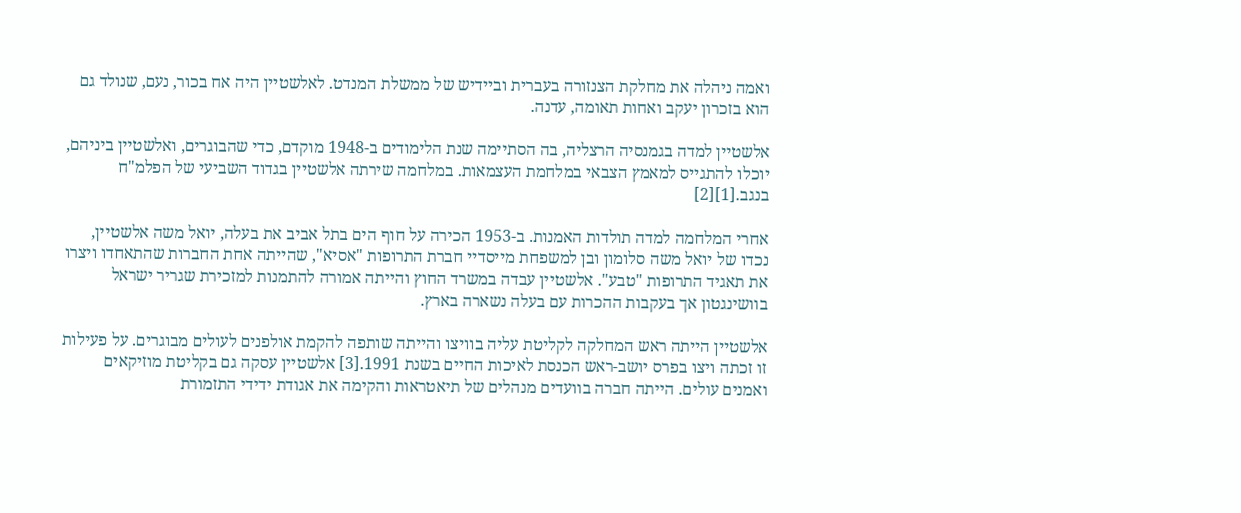ואמה ניהלה את מחלקת הצנזורה בעברית וביידיש של ממשלת המנדט. לאלשטיין היה אח בכור, נעם, שנולד גם הוא בזכרון יעקב ואחות תאומה, עדנה.

אלשטיין למדה בגמנסיה הרצליה, בה הסתיימה שנת הלימודים ב-1948 מוקדם, כדי שהבוגרים, ואלשטיין ביניהם, יוכלו להתגייס למאמץ הצבאי במלחמת העצמאות. במלחמה שירתה אלשטיין בגדוד השביעי של הפלמ"ח בנגב.[1][2]

אחרי המלחמה למדה תולדות האמנות. ב-1953 הכירה על חוף הים בתל אביב את בעלה, יואל משה אלשטיין, נכדו של יואל משה סלומון ובן למשפחת מייסדיי חברת התרופות "אסיא", שהייתה אחת החברות שהתאחדו ויצרו את תאגיד התרופות "טבע". אלשטיין עבדה במשרד החוץ והייתה אמורה להתמנות למזכירת שגריר ישראל בוושינגטון אך בעקבות ההכרות עם בעלה נשארה בארץ.

אלשטיין הייתה ראש המחלקה לקליטת עליה בוויצו והייתה שותפה להקמת אולפנים לעולים מבוגרים. על פעילות זו זכתה ויצו בפרס יושב-ראש הכנסת לאיכות החיים בשנת 1991.[3] אלשטיין עסקה גם בקליטת מוזיקאים ואמנים עולים. הייתה חברה בוועדים מנהלים של תיאטראות והקימה את אגודת ידידי התזמורת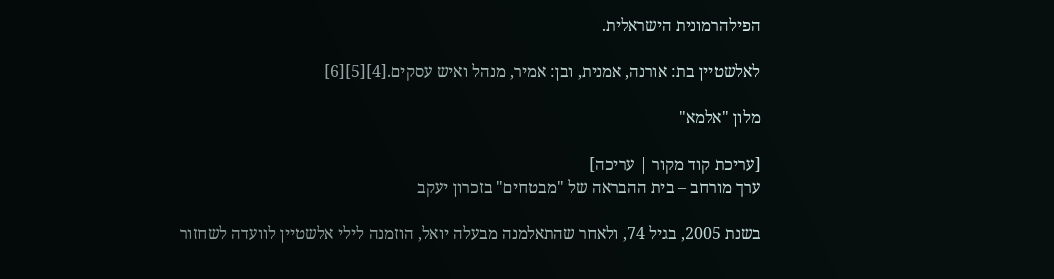הפילהרמונית הישראלית.

לאלשטיין בת: אורנה, אמנית, ובן: אמיר, מנהל ואיש עסקים.[4][5][6]

מלון "אלמא"

[עריכת קוד מקור | עריכה]
ערך מורחב – בית ההבראה של "מבטחים" בזכרון יעקב

בשנת 2005, בגיל 74, ולאחר שהתאלמנה מבעלה יואל, הוזמנה לילי אלשטיין לוועדה לשחזור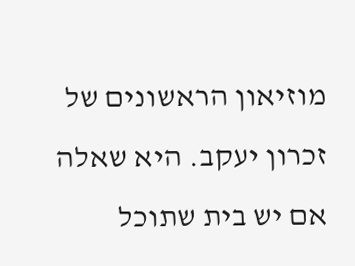מוזיאון הראשונים של זכרון יעקב. היא שאלה אם יש בית שתוכל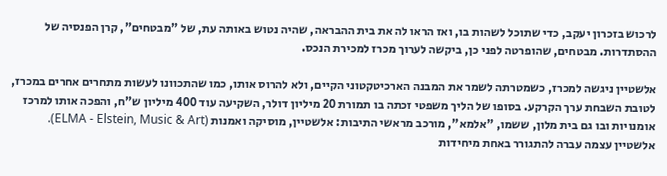לרכוש בזכרון יעקב, כדי שתוכל לשהות בו, ואז הראו לה את בית ההבראה, שהיה נטוש באותה עת, של "מבטחים", קרן הפנסיה של ההסתדרות. מבטחים, שהופרטה לפני כן, ביקשה לערוך מכרז למכירת הנכס.

אלשטיין ניגשה למכרז, כשמטרתה לשמר את המבנה הארכיטקטוני הקיים, ולא להרוס אותו, כמו שהתכוונו לעשות מתחרים אחרים במכרז, לטובת השבחת ערך הקרקע. בסופו של הליך משפטי זכתה בו תמורת 20 מיליון דולר, השקיעה עוד 400 מיליון ש"ח, והפכה אותו למרכז אומנויות ובו גם בית מלון, ששמו, "אלמא", מורכב מראשי התיבות: אלשטיין, מוסיקה ואמנות (ELMA - Elstein, Music & Art). אלשטיין עצמה עברה להתגורר באחת מיחידות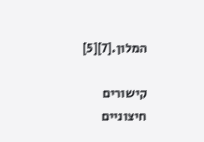המלון.[7][5]

קישורים חיצוניים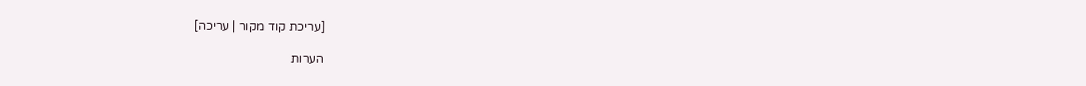[עריכת קוד מקור | עריכה]

הערות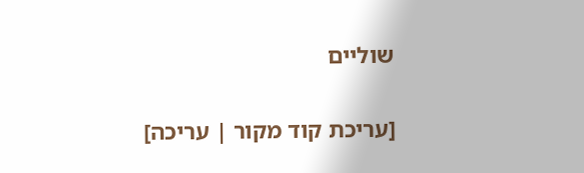שוליים

[עריכת קוד מקור | עריכה]